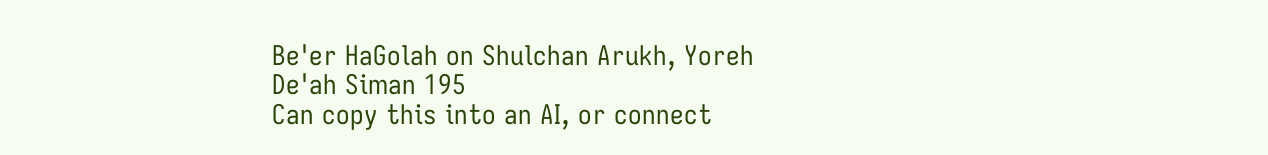Be'er HaGolah on Shulchan Arukh, Yoreh De'ah Siman 195
Can copy this into an AI, or connect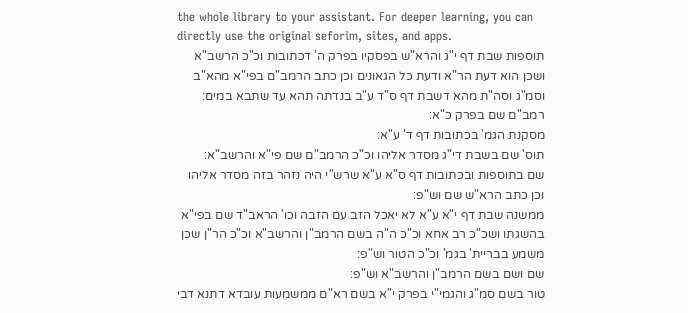the whole library to your assistant. For deeper learning, you can directly use the original seforim, sites, and apps.
תוספות שבת דף י"ג והרא"ש בפסקיו בפרק ה' דכתובות וכ"כ הרשב"א ושכן הוא דעת הר"א ודעת כל הגאונים וכן כתב הרמב"ם בפי"א מהא"ב וסמ"ג וסה"ת מהא דשבת דף ס"ד ע"ב בנדתה תהא עד שתבא במים:
רמב"ם שם בפרק כ"א:
מסקנת הגמ' בכתובות דף ד' ע"א:
תוס' שם בשבת די"ג מסדר אליהו וכ"כ הרמב"ם שם פי"א והרשב"א:
שם בתוספות ובכתובות דף ס"א ע"א שרש"י היה נזהר בזה מסדר אליהו וכן כתב הרא"ש שם וש"פ:
ממשנה שבת דף י"א ע"א לא יאכל הזב עם הזבה וכו' הראב"ד שם בפי"א בהשגתו ושכ"כ רב אחא וכ"כ ה"ה בשם הרמב"ן והרשב"א וכ"כ הר"ן שכן משמע בבריית' בגמ' וכ"כ הטור וש"פ:
שם ושם בשם הרמב"ן והרשב"א וש"פ:
טור בשם סמ"ג והגמי"י בפרק י"א בשם רא"ם ממשמעות עובדא דתנא דבי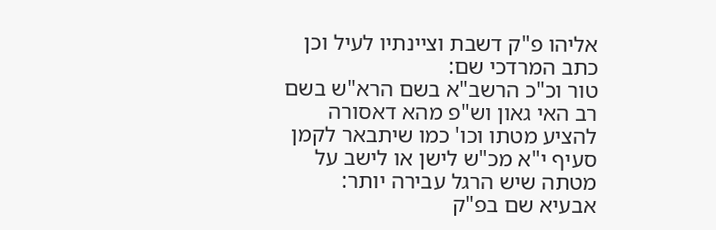אליהו פ"ק דשבת וציינתיו לעיל וכן כתב המרדכי שם:
טור וכ"כ הרשב"א בשם הרא"ש בשם רב האי גאון וש"פ מהא דאסורה להציע מטתו וכו' כמו שיתבאר לקמן סעיף י"א מכ"ש לישן או לישב על מטתה שיש הרגל עבירה יותר:
אבעיא שם בפ"ק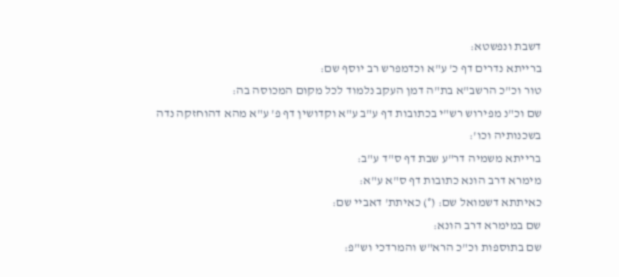דשבת ונפשטא:
ברייתא נדרים דף כ' ע"א וכדמפרש רב יוסף שם:
טור וכ"כ הרשב"א בת"ה דמן העקב נלמוד לכל מקום המכוסה בה:
שם וכ"נ מפירוש רש"י בכתובות דף ע"ב ע"א וקדושין דף פ' ע"א מהא דהוחזקה נדה בשכנותיה וכו':
ברייתא משמיה דר"ע שבת דף ס"ד ע"ב:
מימרא דרב הונא כתובות דף ס"א ע"א:
כאיתתא דשמואל שם: (°) כאיתת' דאביי שם:
שם במימרא דרב הונא:
שם בתוספות וכ"כ הרא"ש והמרדכי וש"פ: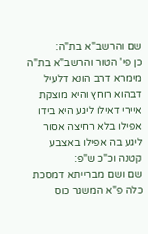שם והרשב"א בת"ה:
כן פי' הטור והרשב"א בת"ה מימרא דרב הונא דלעיל דבהוא רוחץ והיא מוצקת איירי דאילו ליגע היא בידו אפילו בלא רחיצה אסור ליגע בה אפילו באצבע קטנה וכ"כ ש"פ:
שם ושם מברייתא דמסכת כלה פ"א המשגר כוס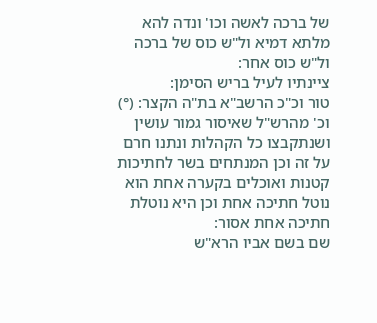של ברכה לאשה וכו' ונדה להא מלתא דמיא ול"ש כוס של ברכה ול"ש כוס אחר:
ציינתיו לעיל בריש הסימן:
טור וכ"כ הרשב"א בת"ה הקצר: (°) וכ' מהרש"ל שאיסור גמור עושין ושנתקבצו כל הקהלות ונתנו חרם על זה וכן המנתחים בשר לחתיכות קטנות ואוכלים בקערה אחת הוא נוטל חתיכה אחת וכן היא נוטלת חתיכה אחת אסור:
שם בשם אביו הרא"ש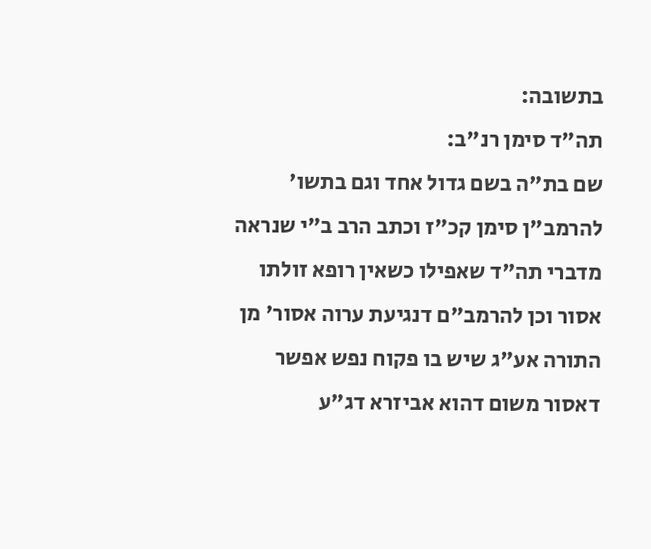בתשובה:
תה"ד סימן רנ"ב:
שם בת"ה בשם גדול אחד וגם בתשו' להרמב"ן סימן קכ"ז וכתב הרב ב"י שנראה מדברי תה"ד שאפילו כשאין רופא זולתו אסור וכן להרמב"ם דנגיעת ערוה אסור' מן התורה אע"ג שיש בו פקוח נפש אפשר דאסור משום דהוא אביזרא דג"ע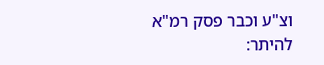וצ"ע וכבר פסק רמ"א להיתר: